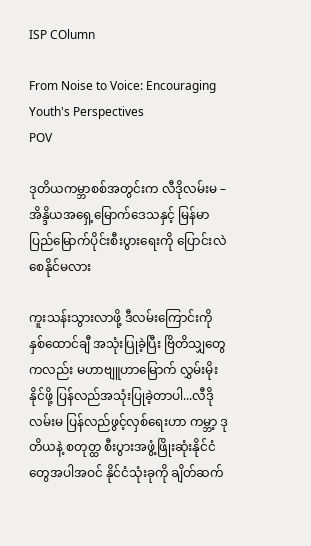ISP COlumn

From Noise to Voice: Encouraging Youth's Perspectives
POV

ဒုတိယကမ္ဘာစစ်အတွင်းက လီဒိုလမ်းမ – အိန္ဒိယအရှေ့မြောက်ဒေသနှင့် မြန်မာပြည်မြောက်ပိုင်းစီးပွားရေးကို ပြောင်းလဲစေနိုင်မလား

ကူးသန်းသွားလာဖို့ ဒီလမ်းကြောင်းကို နှစ်ထောင်ချီ အသုံးပြုခဲ့ပြီး ဗြိတိသျှတွေကလည်း မဟာဗျူဟာမြောက် လွှမ်းမိုးနိုင်ဖို့ ပြန်လည်အသုံးပြုခဲ့တာပါ...လီဒိုလမ်းမ ပြန်လည်ဖွင့်လှစ်ရေးဟာ ကမ္ဘာ့ ဒုတိယနဲ့ စတုတ္ထ စီးပွားအဖွံ့ဖြိုးဆုံးနိုင်ငံတွေအပါအဝင် နိုင်ငံသုံးခုကို ချိတ်ဆက်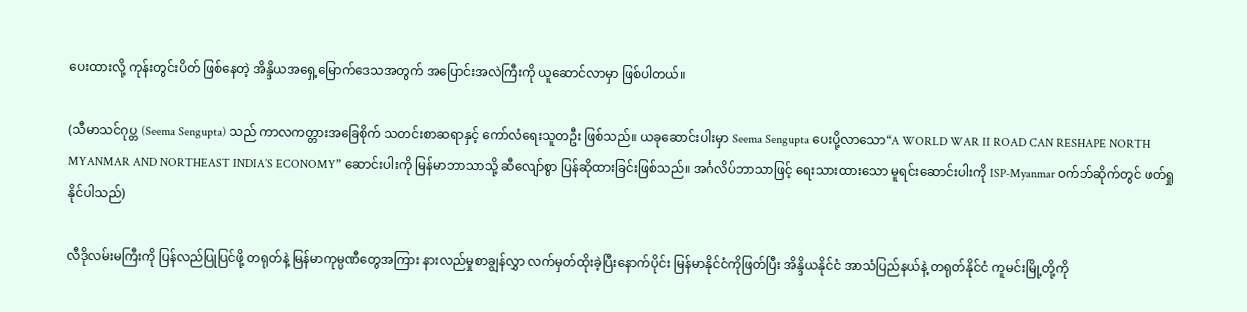ပေးထားလို့ ကုန်းတွင်းပိတ် ဖြစ်နေတဲ့ အိန္ဒိယအရှေ့မြောက်ဒေသအတွက် အပြောင်းအလဲကြီးကို ယူဆောင်လာမှာ ဖြစ်ပါတယ်။

(သီမာသင်ဂုပ္တ (Seema Sengupta) သည် ကာလကတ္တားအခြေစိုက် သတင်းစာဆရာနှင့် ကော်လံရေးသူတဦး ဖြစ်သည်။ ယခုဆောင်းပါးမှာ Seema Sengupta ပေးပို့လာသော“A WORLD WAR II ROAD CAN RESHAPE NORTH MYANMAR AND NORTHEAST INDIA’S ECONOMY” ဆောင်းပါးကို မြန်မာဘာသာသို့ ဆီလျော်စွာ ပြန်ဆိုထားခြင်းဖြစ်သည်။ အင်္ဂလိပ်ဘာသာဖြင့် ရေးသားထားသော မူရင်းဆောင်းပါးကို ISP-Myanmar ဝက်ဘ်ဆိုက်တွင် ဖတ်ရှုနိုင်ပါသည်)

လီဒိုလမ်းမကြီးကို ပြန်လည်ပြုပြင်ဖို့ တရုတ်နဲ့ မြန်မာကုမ္ပဏီတွေအကြား နားလည်မှုစာချွန်လွှာ လက်မှတ်ထိုးခဲ့ပြီးနောက်ပိုင်း မြန်မာနိုင်ငံကိုဖြတ်ပြီး အိန္ဒိယနိုင်ငံ အာသံပြည်နယ်နဲ့ တရုတ်နိုင်ငံ ကူမင်းမြို့တို့ကို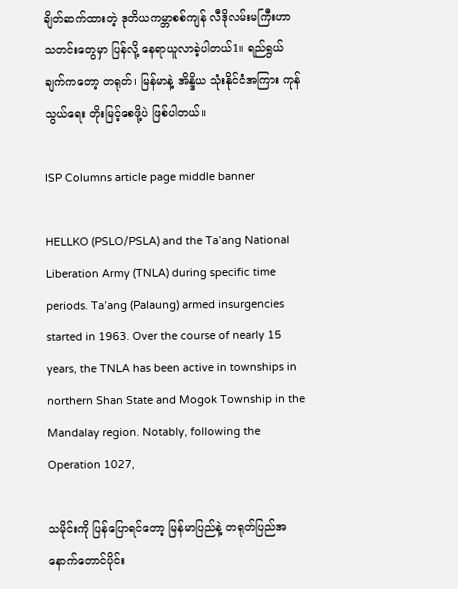ချိတ်ဆက်ထားတဲ့ ဒုတိယကမ္ဘာစစ်ကျန် လီဒိုလမ်းမကြီးဟာ သတင်းတွေမှာ ပြန်လို့ နေရာယူလာခဲ့ပါတယ်1။ ရည်ရွယ်ချက်ကတော့ တရုတ်၊ မြန်မာနဲ့ အိန္ဒိယ သုံးနိုင်ငံအကြား ကုန်သွယ်ရေး တိုးမြင့်စေဖို့ပဲ ဖြစ်ပါတယ်။

ISP Columns article page middle banner

HELLKO (PSLO/PSLA) and the Ta’ang National Liberation Army (TNLA) during specific time periods. Ta’ang (Palaung) armed insurgencies started in 1963. Over the course of nearly 15 years, the TNLA has been active in townships in northern Shan State and Mogok Township in the Mandalay region. Notably, following the Operation 1027,

သမိုင်းကို ပြန်ပြောရင်တော့ မြန်မာပြည်နဲ့ တရုတ်ပြည်အနောက်တောင်ပိုင်း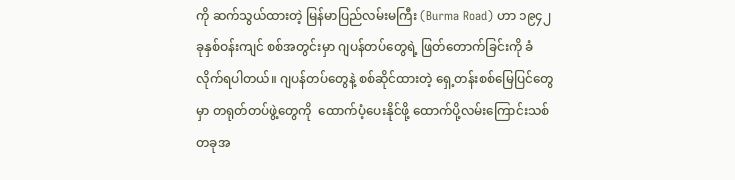ကို ဆက်သွယ်ထားတဲ့ မြန်မာပြည်လမ်းမကြီး (Burma Road) ဟာ ၁၉၄၂ ခုနှစ်ဝန်းကျင် စစ်အတွင်းမှာ ဂျပန်တပ်တွေရဲ့ ဖြတ်တောက်ခြင်းကို ခံလိုက်ရပါတယ်။ ဂျပန်တပ်တွေနဲ့ စစ်ဆိုင်ထားတဲ့ ရှေ့တန်းစစ်မြေပြင်တွေမှာ တရုတ်တပ်ဖွဲ့တွေကို  ထောက်ပံ့ပေးနိုင်ဖို့ ထောက်ပို့လမ်းကြောင်းသစ်တခုအ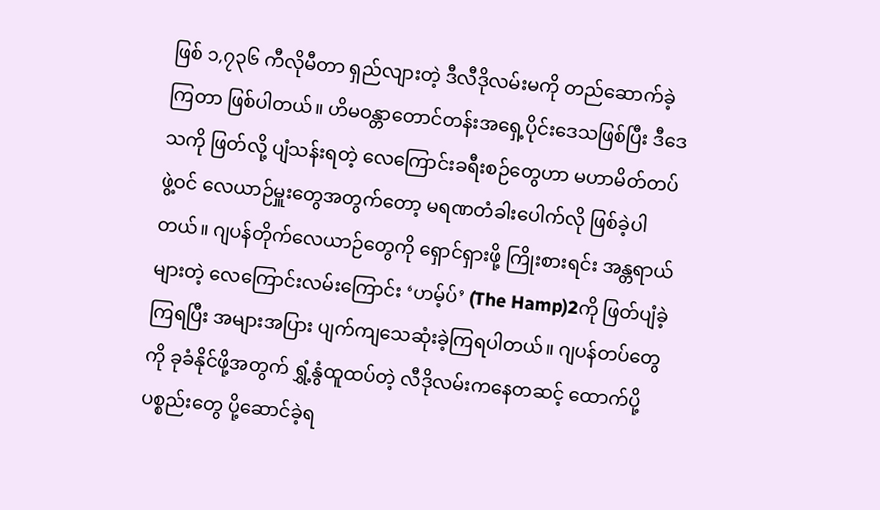ဖြစ် ၁,၇၃၆ ကီလိုမီတာ ရှည်လျားတဲ့ ဒီလီဒိုလမ်းမကို တည်ဆောက်ခဲ့ကြတာ ဖြစ်ပါတယ်။ ဟိမဝန္တာတောင်တန်းအရှေ့ပိုင်းဒေသဖြစ်ပြီး ဒီဒေသကို ဖြတ်လို့ ပျံသန်းရတဲ့ လေကြောင်းခရီးစဉ်တွေဟာ မဟာမိတ်တပ်ဖွဲ့ဝင် လေယာဉ်မှူးတွေအတွက်တော့ မရဏတံခါးပေါက်လို ဖြစ်ခဲ့ပါတယ်။ ဂျပန်တိုက်လေယာဉ်တွေကို ရှောင်ရှားဖို့ ကြိုးစားရင်း အန္တရာယ်များတဲ့ လေကြောင်းလမ်းကြောင်း ‘ဟမ့်ပ်’ (The Hamp)2ကို ဖြတ်ပျံခဲ့ကြရပြီး အများအပြား ပျက်ကျသေဆုံးခဲ့ကြရပါတယ်။ ဂျပန်တပ်တွေကို ခုခံနိုင်ဖို့အတွက် ရွှံ့နွံထူထပ်တဲ့ လီဒိုလမ်းကနေတဆင့် ထောက်ပို့ပစ္စည်းတွေ ပို့ဆောင်ခဲ့ရ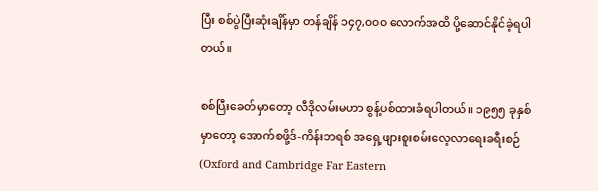ပြီး စစ်ပွဲပြီးဆုံးချိန်မှာ တန်ချိန် ၁၄၇,၀၀၀ လောက်အထိ ပို့ဆောင်နိုင်ခဲ့ရပါတယ်။

စစ်ပြီးခေတ်မှာတော့ လီဒိုလမ်းမဟာ စွန့်ပစ်ထားခံရပါတယ်။ ၁၉၅၅ ခုနှစ်မှာတော့ အောက်စဖို့ဒ်-ကိန်းဘရစ် အရှေ့ဖျားစူးစမ်းလေ့လာရေးခရီးစဉ် (Oxford and Cambridge Far Eastern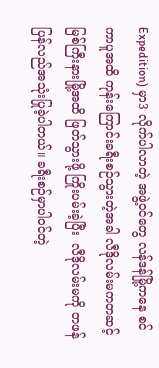Expedition) မှာ3 လိုက်ပါလာတဲ့ အဖွဲ့ဝင်တွေ လန်ဒန်မြို့ကနေ စင်ကာပူအထိ ကုန်းကြောင်းခရီးစဉ်သွားတဲ့အခါ လီဒိုလမ်းမကတဆင့် မြစ်ကြီးနားမြို့အထိ ဖြတ်သွားဖို့ ကြိုးပမ်းခဲ့ပြီး  လီဒိုလမ်းမကို တဖန်ပြန်လည်အသုံးပြုခဲ့ပါတယ်။ ခရီးစဉ်မှာပါဝင်တဲ့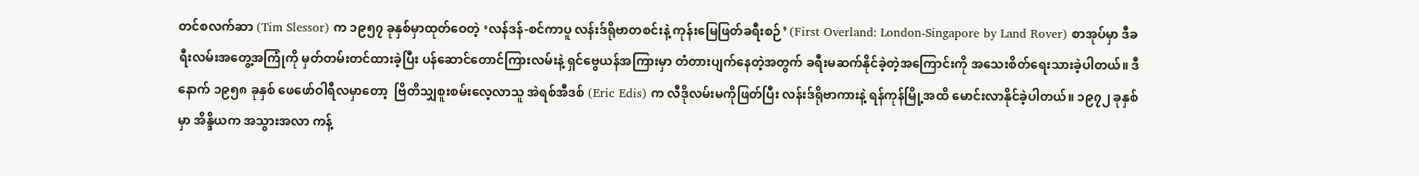တင်စလက်ဆာ (Tim Slessor) က ၁၉၅၇ ခုနှစ်မှာထုတ်ဝေတဲ့ ‘လန်ဒန်-စင်ကာပူ လန်းဒ်ရိုဗာတစင်းနဲ့ ကုန်းမြေဖြတ်ခရီးစဉ်’ (First Overland: London-Singapore by Land Rover) စာအုပ်မှာ ဒီခရီးလမ်းအတွေ့အကြုံကို မှတ်တမ်းတင်ထားခဲ့ပြီး ပန်ဆောင်တောင်ကြားလမ်းနဲ့ ရှင်ဗွေယန်အကြားမှာ တံတားပျက်နေတဲ့အတွက် ခရီးမဆက်နိုင်ခဲ့တဲ့အကြောင်းကို အသေးစိတ်ရေးသားခဲ့ပါတယ်။ ဒီနောက် ၁၉၅၈ ခုနှစ် ဖေဖော်ဝါရီလမှာတော့  ဗြိတိသျှစူးစမ်းလေ့လာသူ အဲရစ်အီဒစ် (Eric Edis) က လီဒိုလမ်းမကိုဖြတ်ပြီး လန်းဒ်ရိုဗာကားနဲ့ ရန်ကုန်မြို့အထိ မောင်းလာနိုင်ခဲ့ပါတယ်။ ၁၉၇၂ ခုနှစ်မှာ အိန္ဒိယက အသွားအလာ ကန့်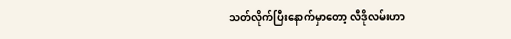သတ်လိုက်ပြီးနောက်မှာတော့ လီဒိုလမ်းဟာ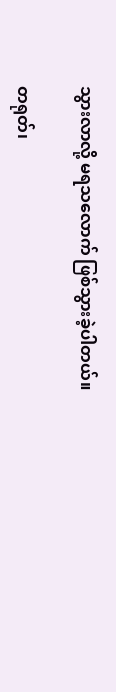သွားလာလို့ မရသလောက် ဖြစ်သွားခဲ့ပါတယ်။

တရုတ်၊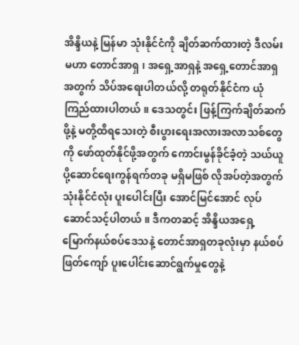အိန္ဒိယနဲ့ မြန်မာ သုံးနိုင်ငံကို ချိတ်ဆက်ထားတဲ့ ဒီလမ်းမဟာ တောင်အာရှ၊ အရှေ့အာရှနဲ့ အရှေ့တောင်အာရှအတွက် သိပ်အရေးပါတယ်လို့ တရုတ်နိုင်ငံက ယုံကြည်ထားပါတယ်။ ဒေသတွင်း ဖြန့်ကြက်ချိတ်ဆက်ဖို့နဲ့ မတို့ထိရသေးတဲ့ စီးပွားရေးအလားအလာသစ်တွေကို ဖော်ထုတ်နိုင်ဖို့အတွက် ကောင်းမွန်ခိုင်ခံ့တဲ့ သယ်ယူပို့ဆောင်ရေးကွန်ရက်တခု မရှိမဖြစ် လိုအပ်တဲ့အတွက် သုံးနိုင်ငံလုံး ပူးပေါင်းပြီး အောင်မြင်အောင် လုပ်ဆောင်သင့်ပါတယ်။ ဒီကတဆင့် အိန္ဒိယအရှေ့မြောက်နယ်စပ်ဒေသနဲ့ တောင်အာရှတခုလုံးမှာ နယ်စပ်ဖြတ်ကျော် ပူးပေါင်းဆောင်ရွက်မှုတွေနဲ့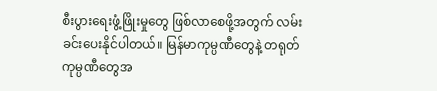စီးပွားရေးဖွံ့ဖြိုးမှုတွေ ဖြစ်လာစေဖို့အတွက် လမ်းခင်းပေးနိုင်ပါတယ်။ မြန်မာကုမ္ပဏီတွေနဲ့ တရုတ်ကုမ္ပဏီတွေအ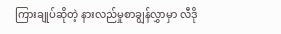ကြားချုပ်ဆိုတဲ့ နားလည်မှုစာချွန်လွှာမှာ လီဒို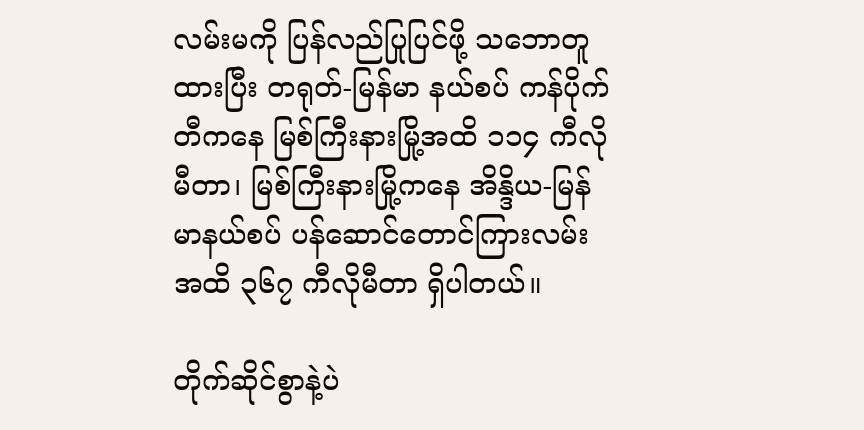လမ်းမကို ပြန်လည်ပြုပြင်ဖို့ သဘောတူထားပြီး တရုတ်-မြန်မာ နယ်စပ် ကန်ပိုက်တီကနေ မြစ်ကြီးနားမြို့အထိ ၁၁၄ ကီလိုမီတာ၊ မြစ်ကြီးနားမြို့ကနေ အိန္ဒိယ-မြန်မာနယ်စပ် ပန်ဆောင်တောင်ကြားလမ်းအထိ ၃၆၇ ကီလိုမီတာ ရှိပါတယ်။

တိုက်ဆိုင်စွာနဲ့ပဲ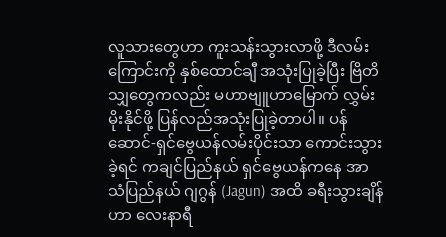လူသားတွေဟာ ကူးသန်းသွားလာဖို့ ဒီလမ်းကြောင်းကို နှစ်ထောင်ချီ အသုံးပြုခဲ့ပြီး ဗြိတိသျှတွေကလည်း မဟာဗျူဟာမြောက် လွှမ်းမိုးနိုင်ဖို့ ပြန်လည်အသုံးပြုခဲ့တာပါ။ ပန်ဆောင်-ရှင်ဗွေယန်လမ်းပိုင်းသာ ကောင်းသွားခဲ့ရင် ကချင်ပြည်နယ် ရှင်ဗွေယန်ကနေ အာသံပြည်နယ် ဂျဂွန် (Jagun) အထိ ခရီးသွားချိန်ဟာ လေးနာရီ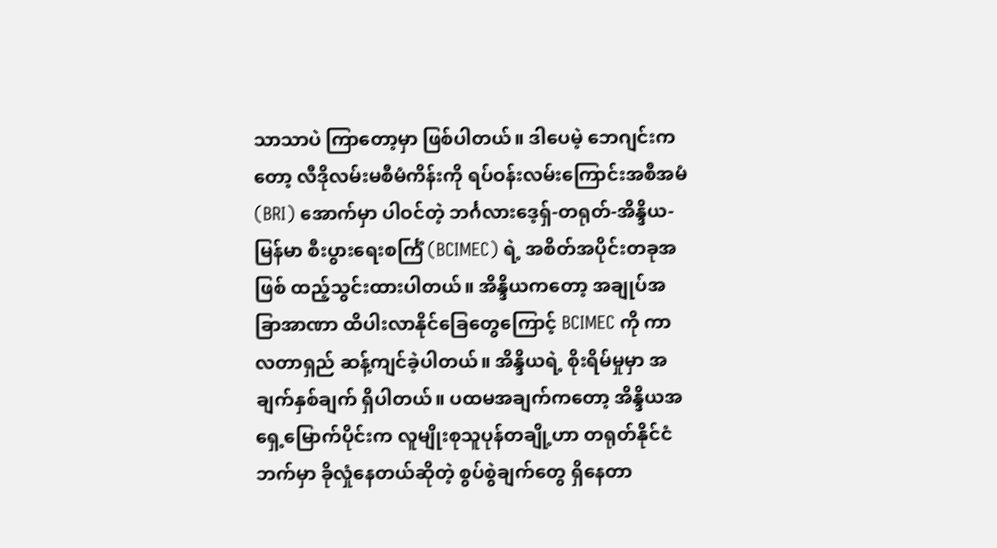သာသာပဲ ကြာတော့မှာ ဖြစ်ပါတယ်။ ဒါပေမဲ့ ဘေဂျင်းကတော့ လီဒိုလမ်းမစီမံကိန်းကို ရပ်ဝန်းလမ်းကြောင်းအစီအမံ (BRI) အောက်မှာ ပါဝင်တဲ့ ဘင်္ဂလားဒေ့ရှ်-တရုတ်-အိန္ဒိယ-မြန်မာ စီးပွားရေးစင်္ကြံ (BCIMEC) ရဲ့ အစိတ်အပိုင်းတခုအဖြစ် ထည့်သွင်းထားပါတယ်။ အိန္ဒိယကတော့ အချုပ်အခြာအာဏာ ထိပါးလာနိုင်ခြေတွေကြောင့် BCIMEC ကို ကာလတာရှည် ဆန့်ကျင်ခဲ့ပါတယ်။ အိန္ဒိယရဲ့ စိုးရိမ်မှုမှာ အချက်နှစ်ချက် ရှိပါတယ်။ ပထမအချက်ကတော့ အိန္ဒိယအရှေ့မြောက်ပိုင်းက လူမျိုးစုသူပုန်တချို့ဟာ တရုတ်နိုင်ငံဘက်မှာ ခိုလှုံနေတယ်ဆိုတဲ့ စွပ်စွဲချက်တွေ ရှိနေတာ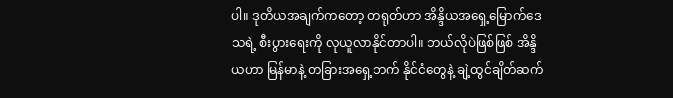ပါ။ ဒုတိယအချက်ကတော့ တရုတ်ဟာ အိန္ဒိယအရှေ့မြောက်ဒေသရဲ့ စီးပွားရေးကို လုယူလာနိုင်တာပါ။ ဘယ်လိုပဲဖြစ်ဖြစ် အိန္ဒိယဟာ မြန်မာနဲ့ တခြားအရှေ့ဘက် နိုင်ငံတွေနဲ့ ချဲ့ထွင်ချိတ်ဆက်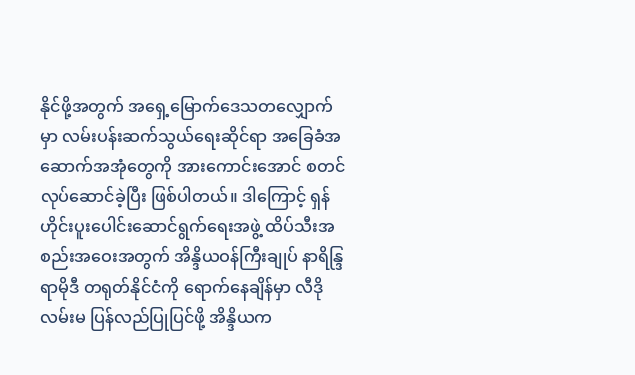နိုင်ဖို့အတွက် အရှေ့မြောက်ဒေသတလျှောက်မှာ လမ်းပန်းဆက်သွယ်ရေးဆိုင်ရာ အခြေခံအဆောက်အအုံတွေကို အားကောင်းအောင် စတင်လုပ်ဆောင်ခဲ့ပြီး ဖြစ်ပါတယ်။ ဒါကြောင့် ရှန်ဟိုင်းပူးပေါင်းဆောင်ရွက်ရေးအဖွဲ့ ထိပ်သီးအစည်းအဝေးအတွက် အိန္ဒိယဝန်ကြီးချုပ် နာရိန္ဒြရာမိုဒီ တရုတ်နိုင်ငံကို ရောက်နေချိန်မှာ လီဒိုလမ်းမ ပြန်လည်ပြုပြင်ဖို့ အိန္ဒိယက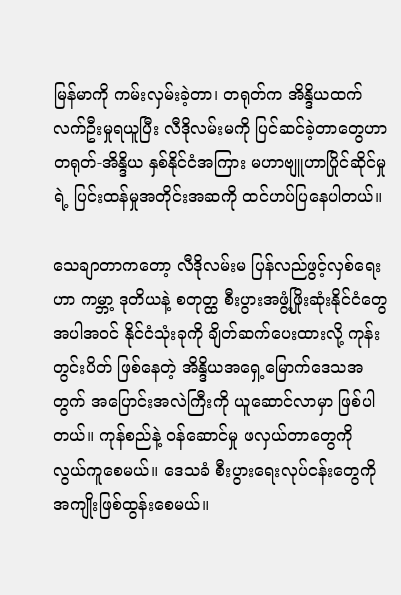မြန်မာကို ကမ်းလှမ်းခဲ့တာ၊ တရုတ်က အိန္ဒိယထက် လက်ဦးမှုရယူပြီး လီဒိုလမ်းမကို ပြင်ဆင်ခဲ့တာတွေဟာ တရုတ်-အိန္ဒိယ နှစ်နိုင်ငံအကြား မဟာဗျူဟာပြိုင်ဆိုင်မှုရဲ့ ပြင်းထန်မှုအတိုင်းအဆကို ထင်ဟပ်ပြနေပါတယ်။

သေချာတာကတော့ လီဒိုလမ်းမ ပြန်လည်ဖွင့်လှစ်ရေးဟာ ကမ္ဘာ့ ဒုတိယနဲ့ စတုတ္ထ စီးပွားအဖွံ့ဖြိုးဆုံးနိုင်ငံတွေအပါအဝင် နိုင်ငံသုံးခုကို ချိတ်ဆက်ပေးထားလို့ ကုန်းတွင်းပိတ် ဖြစ်နေတဲ့ အိန္ဒိယအရှေ့မြောက်ဒေသအတွက် အပြောင်းအလဲကြီးကို ယူဆောင်လာမှာ ဖြစ်ပါတယ်။ ကုန်စည်နဲ့ ဝန်ဆောင်မှု ဖလှယ်တာတွေကို လွယ်ကူစေမယ်။ ဒေသခံ စီးပွားရေးလုပ်ငန်းတွေကို အကျိုးဖြစ်ထွန်းစေမယ်။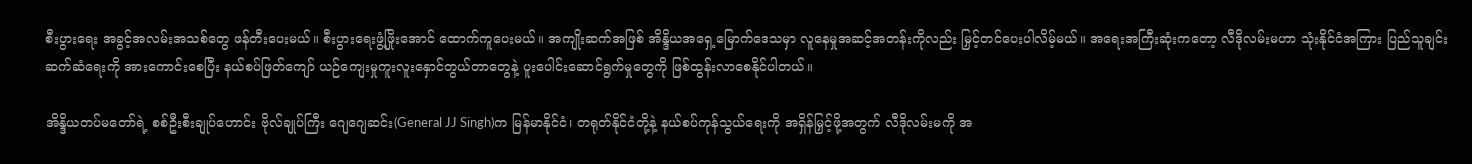စီးပွားရေး အခွင့်အလမ်းအသစ်တွေ ဖန်တီးပေးမယ်။ စီးပွားရေးဖွံ့ဖြိုးအောင် ထောက်ကူပေးမယ်။ အကျိုးဆက်အဖြစ် အိန္ဒိယအရှေ့မြောက်ဒေသမှာ လူနေမှုအဆင့်အတန်းကိုလည်း မြှင့်တင်ပေးပါလိမ့်မယ်။ အရေးအကြီးဆုံးကတော့ လီဒိုလမ်းမဟာ သုံးနိုင်ငံအကြား ပြည်သူချင်းဆက်ဆံရေးကို အားကောင်းစေပြီး နယ်စပ်ဖြတ်ကျော် ယဉ်ကျေးမှုကူးလူးနှောင်တွယ်တာတွေနဲ့ ပူးပေါင်းဆောင်ရွက်မှုတွေကို ဖြစ်ထွန်းလာစေနိုင်ပါတယ်။

အိန္ဒိယတပ်မတော်ရဲ့ စစ်ဦးစီးချုပ်ဟောင်း ဗိုလ်ချုပ်ကြီး ဂျေဂျေဆင်း(General JJ Singh)က မြန်မာနိုင်ငံ၊ တရုတ်နိုင်ငံတို့နဲ့ နယ်စပ်ကုန်သွယ်ရေးကို အရှိန်မြှင့်ဖို့အတွက် လီဒိုလမ်းမကို အ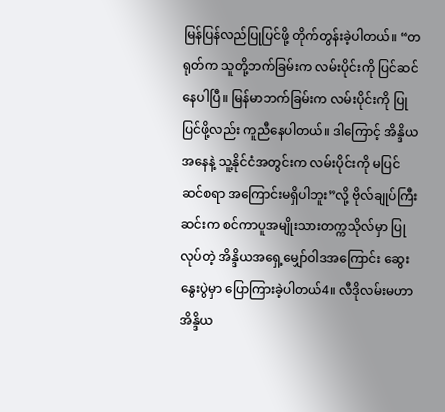မြန်ပြန်လည်ပြုပြင်ဖို့ တိုက်တွန်းခဲ့ပါတယ်။ “တရုတ်က သူတို့ဘက်ခြမ်းက လမ်းပိုင်းကို ပြင်ဆင်နေပါပြီ။ မြန်မာဘက်ခြမ်းက လမ်းပိုင်းကို ပြုပြင်ဖို့လည်း ကူညီနေပါတယ်။ ဒါကြောင့် အိန္ဒိယအနေနဲ့ သူ့နိုင်ငံအတွင်းက လမ်းပိုင်းကို မပြင်ဆင်စရာ အကြောင်းမရှိပါဘူး”လို့ ဗိုလ်ချုပ်ကြီး ဆင်းက စင်ကာပူအမျိုးသားတက္ကသိုလ်မှာ ပြုလုပ်တဲ့ အိန္ဒိယအရှေ့မျှော်ဝါဒအကြောင်း ဆွေးနွေးပွဲမှာ ပြောကြားခဲ့ပါတယ်4။ လီဒိုလမ်းမဟာ အိန္ဒိယ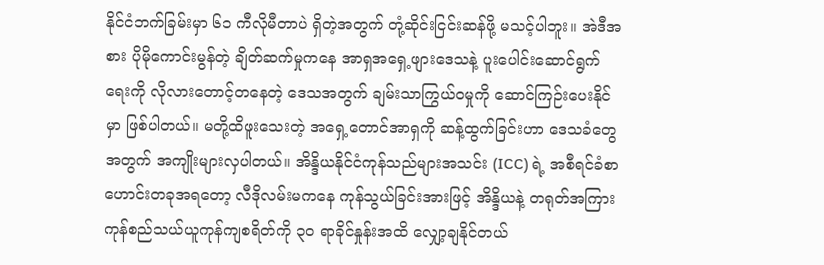နိုင်ငံဘက်ခြမ်းမှာ ၆၁ ကီလိုမီတာပဲ ရှိတဲ့အတွက် တုံ့ဆိုင်းငြင်းဆန်ဖို့ မသင့်ပါဘူး။ အဲဒီအစား ပိုမိုကောင်းမွန်တဲ့ ချိတ်ဆက်မှုကနေ အာရှအရှေ့ဖျားဒေသနဲ့ ပူးပေါင်းဆောင်ရွက်ရေးကို လိုလားတောင့်တနေတဲ့ ဒေသအတွက် ချမ်းသာကြွယ်ဝမှုကို ဆောင်ကြဉ်းပေးနိုင်မှာ ဖြစ်ပါတယ်။ မတို့ထိဖူးသေးတဲ့ အရှေ့တောင်အာရှကို ဆန့်ထွက်ခြင်းဟာ ဒေသခံတွေအတွက် အကျိုးများလှပါတယ်။ အိန္ဒိယနိုင်ငံကုန်သည်များအသင်း (ICC) ရဲ့ အစီရင်ခံစာဟောင်းတခုအရတော့ လီဒိုလမ်းမကနေ ကုန်သွယ်ခြင်းအားဖြင့် အိန္ဒိယနဲ့ တရုတ်အကြား ကုန်စည်သယ်ယူကုန်ကျစရိတ်ကို ၃၀ ရာခိုင်နှုန်းအထိ လျှော့ချနိုင်တယ်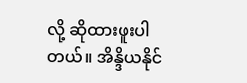လို့ ဆိုထားဖူးပါတယ်။ အိန္ဒိယနိုင်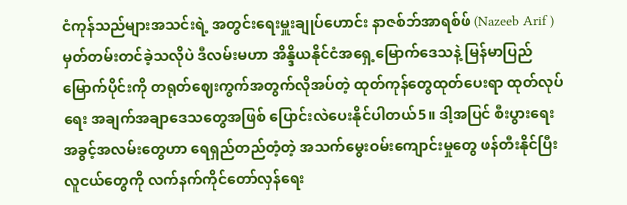ငံကုန်သည်များအသင်းရဲ့ အတွင်းရေးမှူးချုပ်ဟောင်း နာဇစ်ဘ်အာရစ်ဖ် (Nazeeb Arif ) မှတ်တမ်းတင်ခဲ့သလိုပဲ ဒီလမ်းမဟာ အိန္ဒိယနိုင်ငံအရှေ့မြောက်ဒေသနဲ့ မြန်မာပြည်မြောက်ပိုင်းကို တရုတ်ဈေးကွက်အတွက်လိုအပ်တဲ့ ထုတ်ကုန်တွေထုတ်ပေးရာ ထုတ်လုပ်ရေး အချက်အချာဒေသတွေအဖြစ် ပြောင်းလဲပေးနိုင်ပါတယ်5။ ဒါ့အပြင် စီးပွားရေးအခွင့်အလမ်းတွေဟာ ရေရှည်တည်တံ့တဲ့ အသက်မွေးဝမ်းကျောင်းမှုတွေ ဖန်တီးနိုင်ပြီး လူငယ်တွေကို လက်နက်ကိုင်တော်လှန်ရေး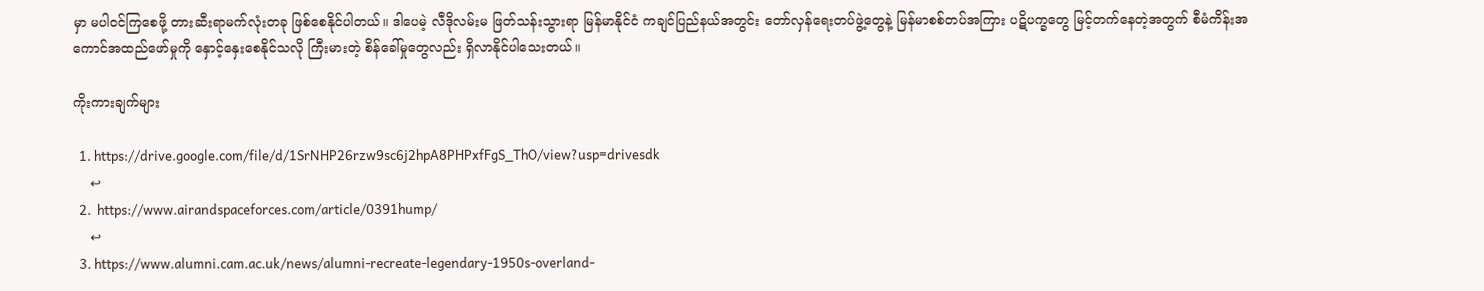မှာ မပါဝင်ကြစေဖို့ တားဆီးရာမက်လုံးတခု ဖြစ်စေနိုင်ပါတယ်။ ဒါပေမဲ့ လီဒိုလမ်းမ ဖြတ်သန်းသွားရာ မြန်မာနိုင်ငံ ကချင်ပြည်နယ်အတွင်း တော်လှန်ရေးတပ်ဖွဲ့တွေနဲ့ မြန်မာစစ်တပ်အကြား ပဋိပက္ခတွေ မြင့်တက်နေတဲ့အတွက် စီမံကိန်းအကောင်အထည်ဖော်မှုကို နှောင့်နှေးစေနိုင်သလို ကြီးမားတဲ့ စိန်ခေါ်မှုတွေလည်း ရှိလာနိုင်ပါသေးတယ်။

ကိုးကားချက်များ

  1. https://drive.google.com/file/d/1SrNHP26rzw9sc6j2hpA8PHPxfFgS_ThO/view?usp=drivesdk
    ↩
  2.  https://www.airandspaceforces.com/article/0391hump/
    ↩
  3. https://www.alumni.cam.ac.uk/news/alumni-recreate-legendary-1950s-overland-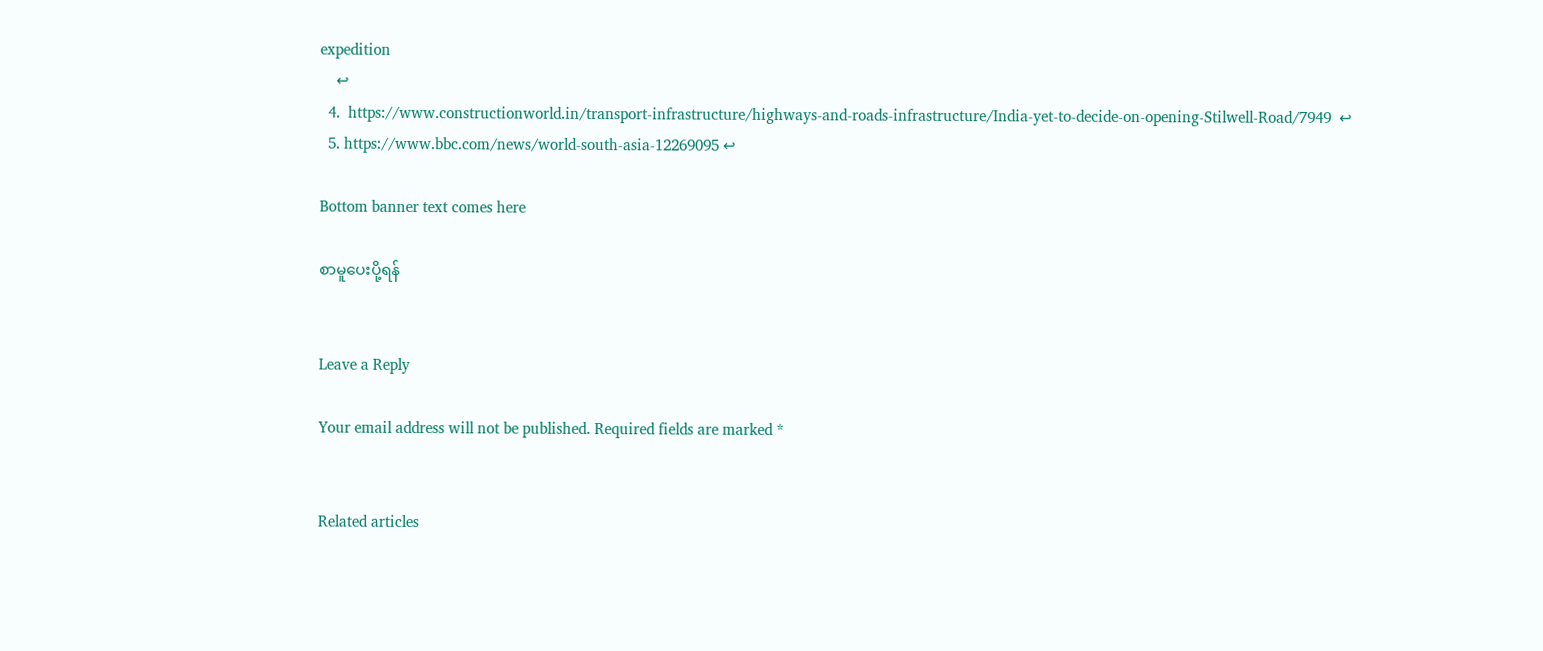expedition
    ↩
  4.  https://www.constructionworld.in/transport-infrastructure/highways-and-roads-infrastructure/India-yet-to-decide-on-opening-Stilwell-Road/7949  ↩
  5. https://www.bbc.com/news/world-south-asia-12269095 ↩

Bottom banner text comes here

စာမူပေးပို့ရန်


Leave a Reply

Your email address will not be published. Required fields are marked *


Related articles